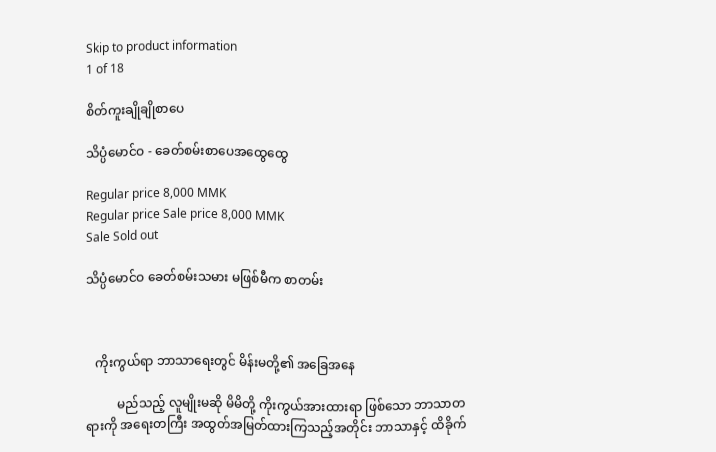Skip to product information
1 of 18

စိတ်ကူးချိုချိုစာပေ

သိပ္ပံမောင်ဝ - ခေတ်စမ်းစာပေအထွေထွေ

Regular price 8,000 MMK
Regular price Sale price 8,000 MMK
Sale Sold out

သိပ္ပံမောင်ဝ ခေတ်စမ်းသမား မဖြစ်မီက စာတမ်း



   ကိုးကွယ်ရာ ဘာသာရေးတွင် မိန်းမတို့၏ အခြေအနေ

          မည်သည့် လူမျိုးမဆို မိမိတို့ ကိုးကွယ်အားထားရာ ဖြစ်သော ဘာသာတရားကို အရေးတကြီး အထွတ်အမြတ်ထားကြသည့်အတိုင်း ဘာသာနှင့် ထိခိုက်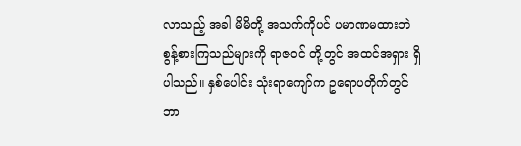လာသည့် အခါ မိမိတို့ အသက်ကိုပင် ပမာဏမထားဘဲ စွန့်စားကြသည်များကို ရာဇဝင် တို့တွင် အထင်အရှား ရှိပါသည်။ နှစ်ပေါင်း သုံးရာကျော်က ဥရောပတိုက်တွင် ဘာ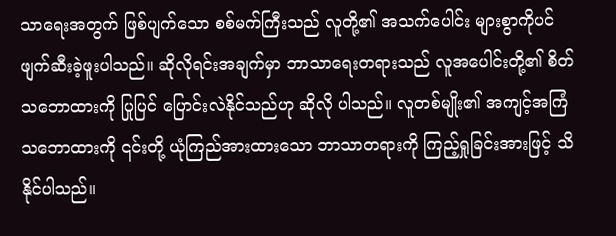သာရေးအတွက် ဖြစ်ပျက်သော စစ်မက်ကြီးသည် လူတို့၏ အသက်ပေါင်း များစွာကိုပင် ဖျက်ဆီးခဲ့ဖူးပါသည်။ ဆိုလိုရင်းအချက်မှာ ဘာသာရေးတရားသည် လူအပေါင်းတို့၏ စိတ်သဘောထားကို ပြုပြင် ပြောင်းလဲနိုင်သည်ဟု ဆိုလို ပါသည်။ လူတစ်မျိုး၏ အကျင့်အကြံ သဘောထားကို ၎င်းတို့ ယုံကြည်အားထားသော ဘာသာတရားကို ကြည့်ရှုခြင်းအားဖြင့် သိနိုင်ပါသည်။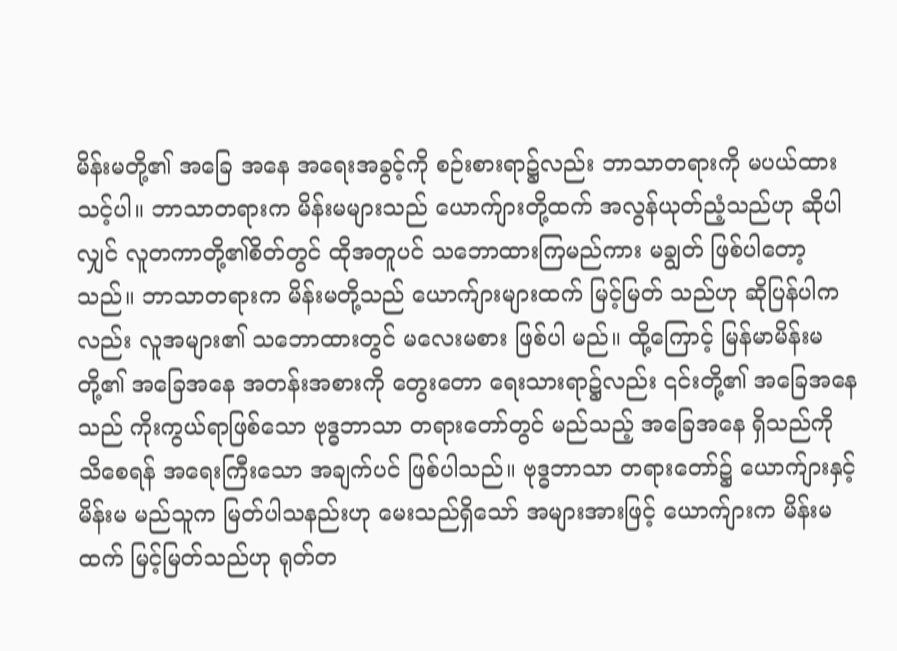မိန်းမတို့၏ အခြေ အနေ အရေးအခွင့်ကို စဉ်းစားရာ၌လည်း ဘာသာတရားကို မပယ်ထားသင့်ပါ။ ဘာသာတရားက မိန်းမများသည် ယောက်ျားတို့ထက် အလွန်ယုတ်ညံ့သည်ဟု ဆိုပါလျှင် လူတကာတို့၏စိတ်တွင် ထိုအတူပင် သဘောထားကြမည်ကား မချွတ် ဖြစ်ပါတော့သည်။ ဘာသာတရားက မိန်းမတို့သည် ယောက်ျားများထက် မြင့်မြတ် သည်ဟု ဆိုပြန်ပါကလည်း လူအများ၏ သဘောထားတွင် မလေးမစား ဖြစ်ပါ မည်။ ထို့ကြောင့် မြန်မာမိန်းမတို့၏ အခြေအနေ အတန်းအစားကို တွေးတော ရေးသားရာ၌လည်း ၎င်းတို့၏ အခြေအနေသည် ကိုးကွယ်ရာဖြစ်သော ဗုဒ္ဓဘာသာ တရားတော်တွင် မည်သည့် အခြေအနေ ရှိသည်ကို သိစေရန် အရေးကြီးသော အချက်ပင် ဖြစ်ပါသည်။ ဗုဒ္ဓဘာသာ တရားတော်၌ ယောက်ျားနှင့် မိန်းမ မည်သူက မြတ်ပါသနည်းဟု မေးသည်ရှိသော် အများအားဖြင့် ယောက်ျားက မိန်းမထက် မြင့်မြတ်သည်ဟု ရုတ်တ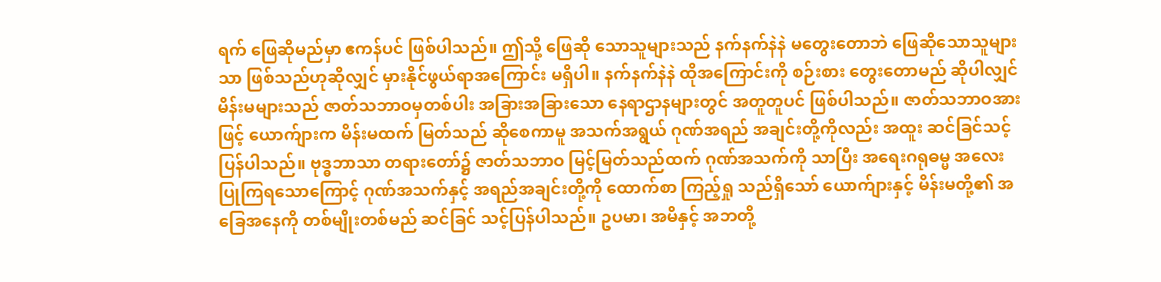ရက် ဖြေဆိုမည်မှာ ဧကန်ပင် ဖြစ်ပါသည်။ ဤသို့ ဖြေဆို သောသူများသည် နက်နက်နဲနဲ မတွေးတောဘဲ ဖြေဆိုသောသူများသာ ဖြစ်သည်ဟုဆိုလျှင် မှားနိုင်ဖွယ်ရာအကြောင်း မရှိပါ။ နက်နက်နဲနဲ ထိုအကြောင်းကို စဉ်းစား တွေးတောမည် ဆိုပါလျှင် မိန်းမများသည် ဇာတ်သဘာဝမှတစ်ပါး အခြားအခြားသော နေရာဌာနများတွင် အတူတူပင် ဖြစ်ပါသည်။ ဇာတ်သဘာဝအားဖြင့် ယောက်ျားက မိန်းမထက် မြတ်သည် ဆိုစေကာမူ အသက်အရွယ် ဂုဏ်အရည် အချင်းတို့ကိုလည်း အထူး ဆင်ခြင်သင့်ပြန်ပါသည်။ ဗုဒ္ဓဘာသာ တရားတော်၌ ဇာတ်သဘာဝ မြင့်မြတ်သည်ထက် ဂုဏ်အသက်ကို သာပြီး အရေးဂရုဓမ္မ အလေး ပြုကြရသောကြောင့် ဂုဏ်အသက်နှင့် အရည်အချင်းတို့ကို ထောက်စာ ကြည့်ရှု သည်ရှိသော် ယောက်ျားနှင့် မိန်းမတို့၏ အခြေအနေကို တစ်မျိုးတစ်မည် ဆင်ခြင် သင့်ပြန်ပါသည်။ ဥပမာ၊ အမိနှင့် အဘတို့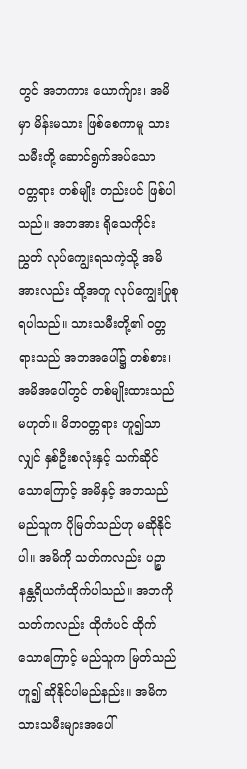တွင် အဘကား ယောက်ျား၊ အမိမှာ မိန်းမသား ဖြစ်စေကာမူ သားသမီးတို့ ဆောင်ရွက်အပ်သော ဝတ္တရား တစ်မျိုး တည်းပင် ဖြစ်ပါသည်။ အဘအား ရိုသေကိုင်းညွှတ် လုပ်ကျွေးရသကဲ့သို့ အမိ အားလည်း ထို့အတူ လုပ်ကျွေးပြုစုရပါသည်။ သားသမီးတို့၏ ဝတ္တရားသည် အဘအပေါ်၌ တစ်စား၊ အမိအပေါ်တွင် တစ်မျိုးထားသည် မဟုတ်။ မိဘဝတ္တရား ဟူ၍သာလျှင် နှစ်ဦးစလုံးနှင့် သက်ဆိုင်သောကြောင့် အမိနှင့် အဘသည် မည်သူက ပိုမြတ်သည်ဟု မဆိုနိုင်ပါ။ အမိကို သတ်ကလည်း ပဉ္စာနန္တရိယကံထိုက်ပါသည်။ အဘကို သတ်ကလည်း ထိုကံပင် ထိုက်သောကြောင့် မည်သူက မြတ်သည်ဟူ၍ ဆိုနိုင်ပါမည်နည်း။ အမိက သားသမီးများအပေါ်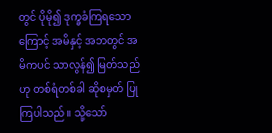တွင် ပိုမို၍ ဒုက္ခခံကြရသောကြောင့် အမိနှင့် အဘတွင် အမိကပင် သာလွန်၍ မြတ်သည်ဟု တစ်ရံတစ်ခါ ဆိုစမှတ် ပြုကြပါသည်။ သို့သော်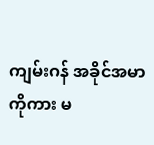ကျမ်းဂန် အခိုင်အမာကိုကား မ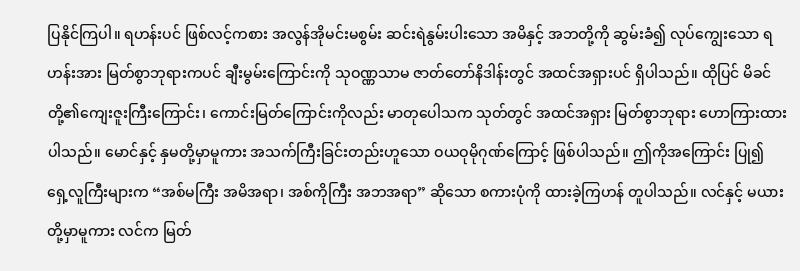ပြနိုင်ကြပါ။ ရဟန်းပင် ဖြစ်လင့်ကစား အလွန်အိုမင်းမစွမ်း ဆင်းရဲနွမ်းပါးသော အမိနှင့် အဘတို့ကို ဆွမ်းခံ၍ လုပ်ကျွေးသော ရဟန်းအား မြတ်စွာဘုရားကပင် ချီးမွမ်းကြောင်းကို သုဝဏ္ဏသာမ ဇာတ်တော်နိဒါန်းတွင် အထင်အရှားပင် ရှိပါသည်။ ထိုပြင် မိခင်တို့၏ကျေးဇူးကြီးကြောင်း၊ ကောင်းမြတ်ကြောင်းကိုလည်း မာတုပေါသက သုတ်တွင် အထင်အရှား မြတ်စွာဘုရား ဟောကြားထားပါသည်။ မောင်နှင့် နှမတို့မှာမူကား အသက်ကြီးခြင်းတည်းဟူသော ဝယဝုမိုဂုဏ်ကြောင့် ဖြစ်ပါသည်။ ဤကိုအကြောင်း ပြု၍ ရှေ့လူကြီးများက “အစ်မကြီး အမိအရာ၊ အစ်ကိုကြီး အဘအရာ” ဆိုသော စကားပုံကို ထားခဲ့ကြဟန် တူပါသည်။ လင်နှင့် မယားတို့မှာမူကား လင်က မြတ်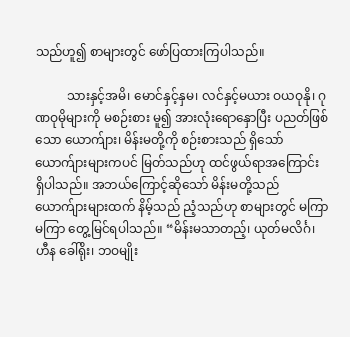သည်ဟူ၍ စာများတွင် ဖော်ပြထားကြပါသည်။

          သားနှင့်အမိ၊ မောင်နှင့်နှမ၊ လင်နှင့်မယား ဝယဝုနို၊ ဂုဏဝုမိုများကို မစဉ်းစား မူ၍ အားလုံးရောနှောပြီး ပညတ်ဖြစ်သော ယောက်ျား၊ မိန်းမတို့ကို စဉ်းစားသည် ရှိသော် ယောက်ျားများကပင် မြတ်သည်ဟု ထင်ဖွယ်ရာအကြောင်း ရှိပါသည်။ အဘယ်ကြောင့်ဆိုသော် မိန်းမတို့သည် ယောက်ျားများထက် နိမ့်သည် ညံ့သည်ဟု စာများတွင် မကြာမကြာ တွေ့မြင်ရပါသည်။ “မိန်းမသာတည့်၊ ယုတ်မလိင်္ဂ၊ ဟီန ခေါ်ရိုး၊ ဘဝမျိုး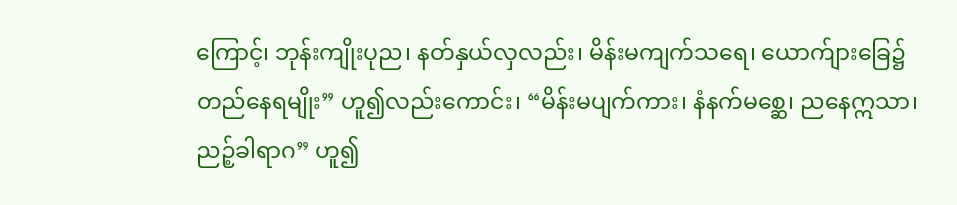ကြောင့်၊ ဘုန်းကျိုးပုည၊ နတ်နှယ်လှလည်း၊ မိန်းမကျက်သရေ၊ ယောက်ျားခြေ၌ တည်နေရမျိုး” ဟူ၍လည်းကောင်း၊ “မိန်းမပျက်ကား၊ နံနက်မစ္ဆေ၊ ညနေဣသာ၊ ညဉ့်ခါရာဂ” ဟူ၍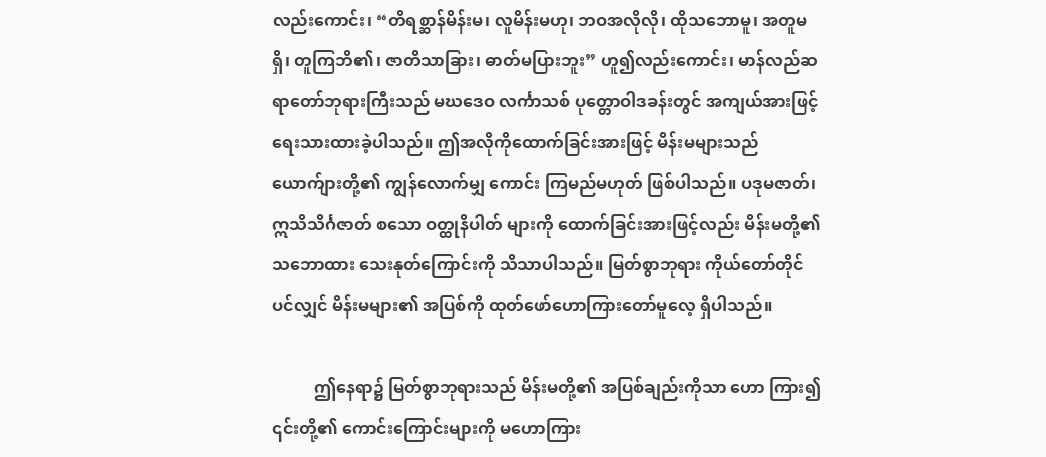လည်းကောင်း၊ “တိရစ္ဆာန်မိန်းမ၊ လူမိန်းမဟု၊ ဘဝအလိုလို၊ ထိုသဘောမူ၊ အတူမရှိ၊ တူကြဘိ၏၊ ဇာတိသာခြား၊ ဓာတ်မပြားဘူး” ဟူ၍လည်းကောင်း၊ မာန်လည်ဆရာတော်ဘုရားကြီးသည် မဃဒေဝ လင်္ကာသစ် ပုတ္တောဝါဒခန်းတွင် အကျယ်အားဖြင့် ရေးသားထားခဲ့ပါသည်။ ဤအလိုကိုထောက်ခြင်းအားဖြင့် မိန်းမများသည် ယောက်ျားတို့၏ ကျွန်လောက်မျှ ကောင်း ကြမည်မဟုတ် ဖြစ်ပါသည်။ ပဒုမဇာတ်၊ ဣသိသိင်္ဂဇာတ် စသော ဝတ္ထုနိပါတ် များကို ထောက်ခြင်းအားဖြင့်လည်း မိန်းမတို့၏ သဘောထား သေးနုတ်ကြောင်းကို သိသာပါသည်။ မြတ်စွာဘုရား ကိုယ်တော်တိုင်ပင်လျှင် မိန်းမများ၏ အပြစ်ကို ထုတ်ဖော်ဟောကြားတော်မူလေ့ ရှိပါသည်။

          ဤနေရာ၌ မြတ်စွာဘုရားသည် မိန်းမတို့၏ အပြစ်ချည်းကိုသာ ဟော ကြား၍ ၎င်းတို့၏ ကောင်းကြောင်းများကို မဟောကြား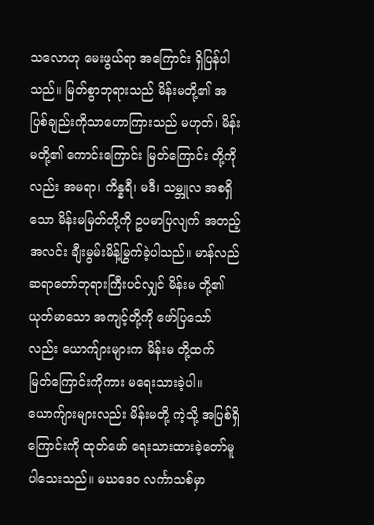သလောဟု မေးဖွယ်ရာ အကြောင်း ရှိပြန်ပါသည်။ မြတ်စွာဘုရားသည် မိန်းမတို့၏ အပြစ်ချည်းကိုသာဟောကြားသည် မဟုတ်၊ မိန်းမတို့၏ ကောင်းကြောင်း မြတ်ကြောင်း တို့ကိုလည်း အမရာ၊ ကိန္နရီ၊ မဒီ၊ သမ္ဘူလ အစရှိသော မိန်းမမြတ်တို့ကို ဥပမာပြလျက် အတည့် အလင်း ချီးမွမ်းမိန့်မြွက်ခဲ့ပါသည်။ မာန်လည်ဆရာတော်ဘုရားကြီးပင်လျှင် မိန်းမ တို့၏ ယုတ်မာသော အကျင့်တို့ကို ဖော်ပြသော်လည်း ယောက်ျားများက မိန်းမ တို့ထက် မြတ်ကြောင်းကိုကား မရေးသားခဲ့ပါ။ ယောက်ျားများလည်း မိန်းမတို့ ကဲ့သို့ အပြစ်ရှိကြောင်းကို ထုတ်ဖော် ရေးသားထားခဲ့တော်မူပါသေးသည်။ မဃဒေဝ လင်္ကာသစ်မှာ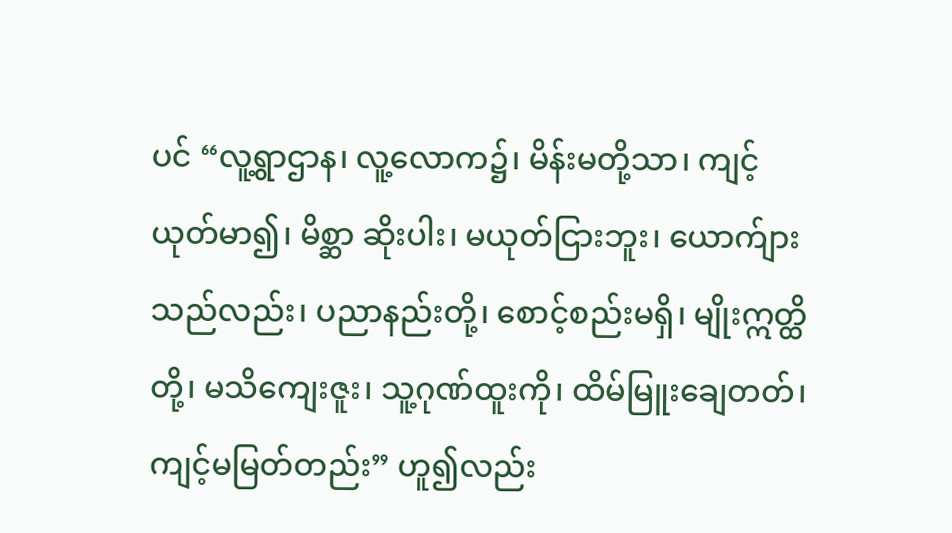ပင် “လူ့ရွာဌာန၊ လူ့လောက၌၊ မိန်းမတို့သာ၊ ကျင့်ယုတ်မာ၍၊ မိစ္ဆာ ဆိုးပါး၊ မယုတ်ငြားဘူး၊ ယောက်ျားသည်လည်း၊ ပညာနည်းတို့၊ စောင့်စည်းမရှိ၊ မျိုးဣတ္ထိတို့၊ မသိကျေးဇူး၊ သူ့ဂုဏ်ထူးကို၊ ထိမ်မြူးချေတတ်၊ ကျင့်မမြတ်တည်း” ဟူ၍လည်း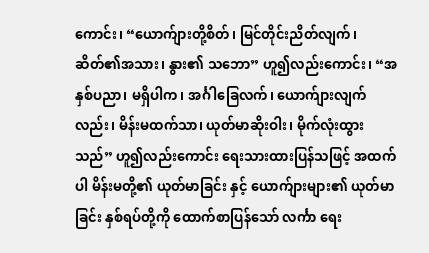ကောင်း၊ “ယောက်ျားတို့စိတ်၊ မြင်တိုင်းညိတ်လျက်၊ ဆိတ်၏အသား၊ နွား၏ သဘော” ဟူ၍လည်းကောင်း၊ “အနှစ်ပညာ၊ မရှိပါက၊ အင်္ဂါခြေလက်၊ ယောက်ျားလျက်လည်း၊ မိန်းမထက်သာ၊ ယုတ်မာဆိုးဝါး၊ မိုက်လုံးထွားသည်” ဟူ၍လည်းကောင်း ရေးသားထားပြန်သဖြင့် အထက်ပါ မိန်းမတို့၏ ယုတ်မာခြင်း နှင့် ယောက်ျားများ၏ ယုတ်မာခြင်း နှစ်ရပ်တို့ကို ထောက်စာပြန်သော် လင်္ကာ ရေး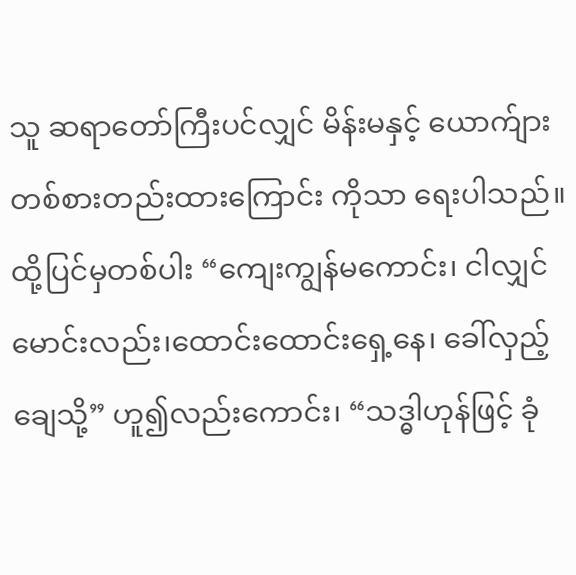သူ ဆရာတော်ကြီးပင်လျှင် မိန်းမနှင့် ယောက်ျား တစ်စားတည်းထားကြောင်း ကိုသာ ရေးပါသည်။ ထို့ပြင်မှတစ်ပါး “ကျေးကျွန်မကောင်း၊ ငါလျှင်မောင်းလည်း၊ထောင်းထောင်းရှေ့နေ၊ ခေါ်လှည့်ချေသို့” ဟူ၍လည်းကောင်း၊ “သဒ္ဓါဟုန်ဖြင့် ခုံ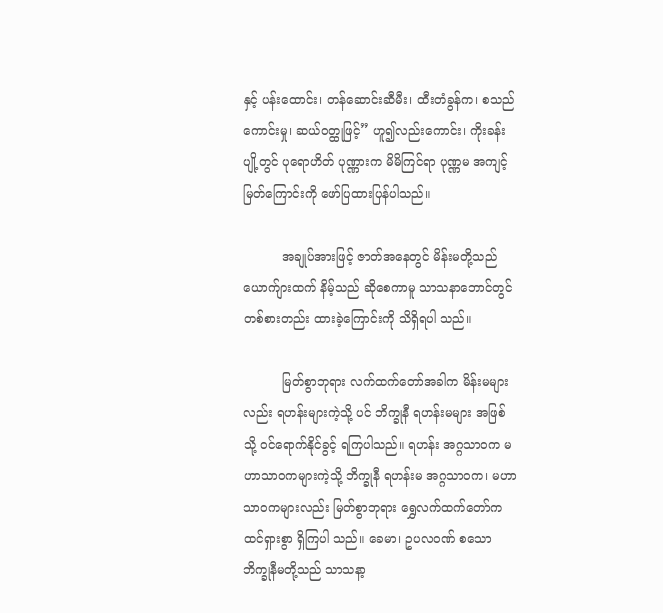နှင့် ပန်းထောင်း၊ တန်ဆောင်းဆီမီး၊ ထီးတံခွန်က၊ စသည်ကောင်းမှု၊ ဆယ်ဝတ္ထုဖြင့်” ဟူ၍လည်းကောင်း၊ ကိုးခန်းပျို့တွင် ပုရောဟိတ် ပုဏ္ဏားက မိမိကြင်ရာ ပုဏ္ဏမ အကျင့်မြတ်ကြောင်းကို ဖော်ပြထားပြန်ပါသည်။

          အချုပ်အားဖြင့် ဇာတ်အနေတွင် မိန်းမတို့သည် ယောက်ျားထက် နိမ့်သည် ဆိုစေကာမူ သာသနာဘောင်တွင် တစ်စားတည်း ထားခဲ့ကြောင်းကို သိရှိရပါ သည်။

          မြတ်စွာဘုရား လက်ထက်တော်အခါက မိန်းမများလည်း ရဟန်းများကဲ့သို့ ပင် ဘိက္ခုနီ ရဟန်းမများ အဖြစ်သို့ ဝင်ရောက်နိုင်ခွင့် ရကြပါသည်။ ရဟန်း အဂ္ဂသာဝက မဟာသာဝကများကဲ့သို့ ဘိက္ခုနီ ရဟန်းမ အဂ္ဂသာဝက၊ မဟာ သာဝကများလည်း မြတ်စွာဘုရား ရွှေလက်ထက်တော်က ထင်ရှားစွာ ရှိကြပါ သည်။ ခေမာ၊ ဥပလဝဏ် စသော ဘိက္ခုနီမတို့သည် သာသနာ့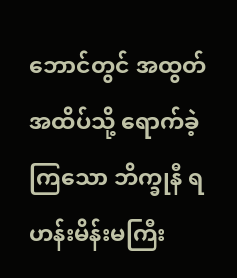ဘောင်တွင် အထွတ်အထိပ်သို့ ရောက်ခဲ့ကြသော ဘိက္ခုနီ ရဟန်းမိန်းမကြီး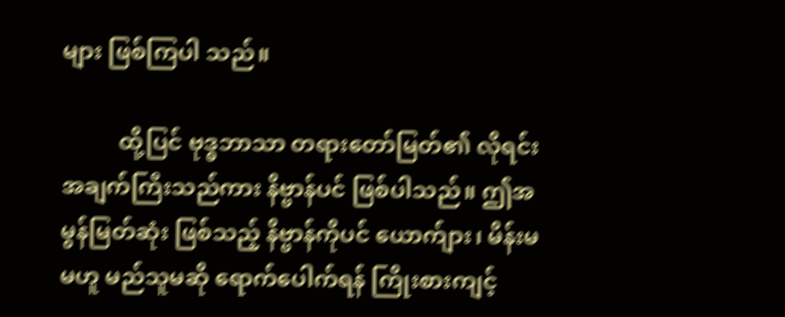များ ဖြစ်ကြပါ သည်။

          ထို့ပြင် ဗုဒ္ဓဘာသာ တရားတော်မြတ်၏ လိုရင်းအချက်ကြီးသည်ကား နိဗ္ဗာန်ပင် ဖြစ်ပါသည်။ ဤအမွန်မြတ်ဆုံး ဖြစ်သည့် နိဗ္ဗာန်ကိုပင် ယောက်ျား၊ မိန်းမ မဟူ မည်သူမဆို ရောက်ပေါက်ရန် ကြိုးစားကျင့်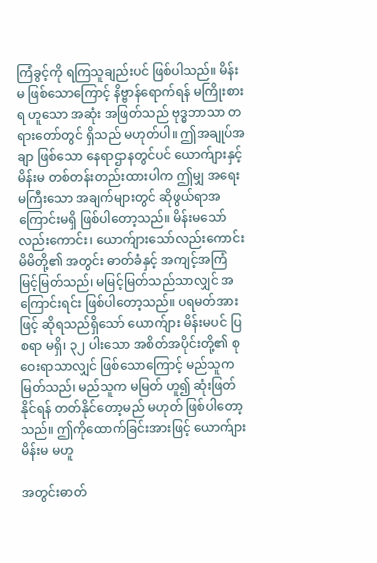ကြံခွင့်ကို ရကြသူချည်းပင် ဖြစ်ပါသည်။ မိန်းမ ဖြစ်သောကြောင့် နိဗ္ဗာန်ရောက်ရန် မကြိုးစားရ ဟူသော အဆုံး အဖြတ်သည် ဗုဒ္ဓဘာသာ တရားတော်တွင် ရှိသည် မဟုတ်ပါ။ ဤအချုပ်အချာ ဖြစ်သော နေရာဌာနတွင်ပင် ယောက်ျားနှင့် မိန်းမ တစ်တန်းတည်းထားပါက ဤမျှ အရေးမကြီးသော အချက်များတွင် ဆိုဖွယ်ရာအကြောင်းမရှိ ဖြစ်ပါတော့သည်။ မိန်းမသော်လည်းကောင်း၊ ယောက်ျားသော်လည်းကောင်း မိမိတို့၏ အတွင်း ဓာတ်ခံနှင့် အကျင့်အကြံ မြင့်မြတ်သည်၊ မမြင့်မြတ်သည်သာလျှင် အကြောင်းရင်း ဖြစ်ပါတော့သည်။ ပရမတ်အားဖြင့် ဆိုရသည်ရှိသော် ယောက်ျား မိန်းမပင် ပြစရာ မရှိ၊ ၃၂ ပါးသော အစိတ်အပိုင်းတို့၏ စုဝေးရာသာလျှင် ဖြစ်သောကြောင့် မည်သူက မြတ်သည်၊ မည်သူက မမြတ် ဟူ၍ ဆုံးဖြတ်နိုင်ရန် တတ်နိုင်တော့မည် မဟုတ် ဖြစ်ပါတော့သည်။ ဤကိုထောက်ခြင်းအားဖြင့် ယောက်ျား မိန်းမ မဟူ

အတွင်းဓာတ်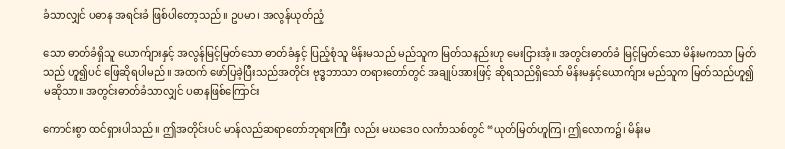ခံသာလျှင် ပဓာန အရင်းခံ ဖြစ်ပါတော့သည်။ ဥပမာ၊ အလွန်ယုတ်ညံ့

သော ဓာတ်ခံရှိသူ ယောက်ျားနှင့် အလွန်မြင့်မြတ်သော ဓာတ်ခံနှင့် ပြည့်စုံသူ မိန်းမသည် မည်သူက မြတ်သနည်းဟု မေးငြားအံ့။ အတွင်းဓာတ်ခံ မြင့်မြတ်သော မိန်းမကသာ မြတ်သည် ဟူ၍ပင် ဖြေဆိုရပါမည်။ အထက် ဖော်ပြခဲ့ပြီးသည်အတိုင်း ဗုဒ္ဓဘာသာ တရားတော်တွင် အချုပ်အားဖြင့် ဆိုရသည်ရှိသော် မိန်းမနှင့်ယောက်ျား မည်သူက မြတ်သည်ဟူ၍ မဆိုသာ။ အတွင်းဓာတ်ခံသာလျှင် ပဓာနဖြစ်ကြောင်း

ကောင်းစွာ ထင်ရှားပါသည်။ ဤအတိုင်းပင် မာန်လည်ဆရာတော်ဘုရားကြီး လည်း မဃဒေဝ လင်္ကာသစ်တွင် “ယုတ်မြတ်ဟူကြ၊ ဤလောက၌၊ မိန်းမ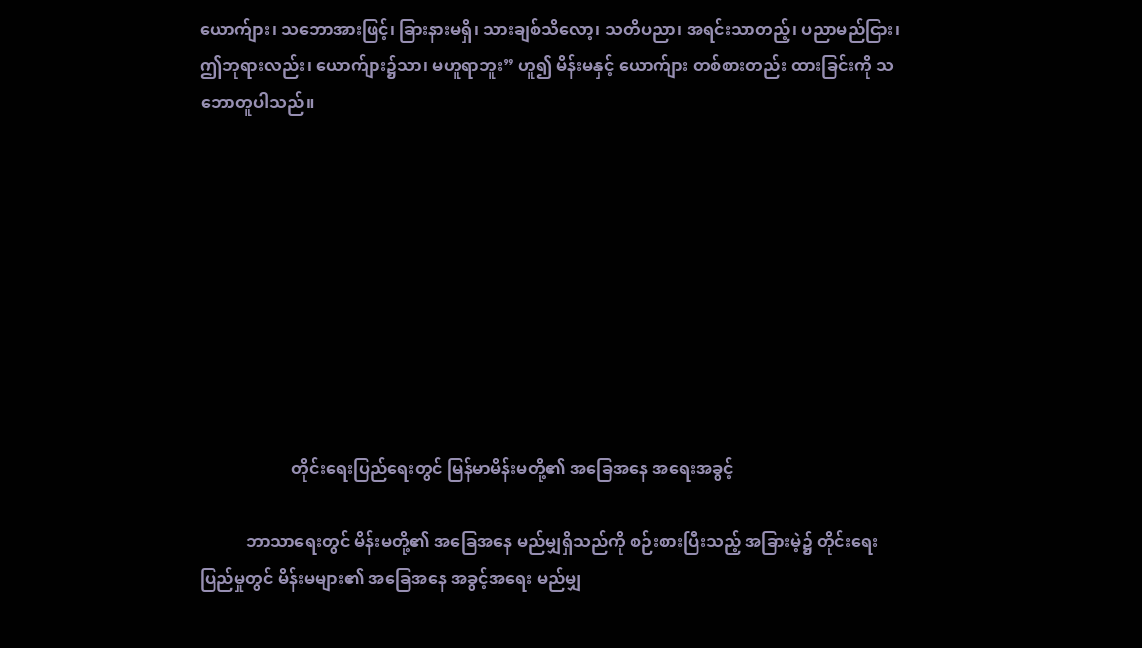ယောက်ျား၊ သဘောအားဖြင့်၊ ခြားနားမရှိ၊ သားချစ်သိလော့၊ သတိပညာ၊ အရင်းသာတည့်၊ ပညာမည်ငြား၊ ဤဘုရားလည်း၊ ယောက်ျား၌သာ၊ မဟူရာဘူး” ဟူ၍ မိန်းမနှင့် ယောက်ျား တစ်စားတည်း ထားခြင်းကို သဘောတူပါသည်။









                      တိုင်းရေးပြည်ရေးတွင် မြန်မာမိန်းမတို့၏ အခြေအနေ အရေးအခွင့်

           ဘာသာရေးတွင် မိန်းမတို့၏ အခြေအနေ မည်မျှရှိသည်ကို စဉ်းစားပြီးသည့် အခြားမဲ့၌ တိုင်းရေးပြည်မှုတွင် မိန်းမများ၏ အခြေအနေ အခွင့်အရေး မည်မျှ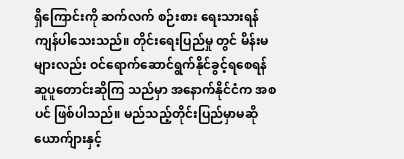ရှိကြောင်းကို ဆက်လက် စဉ်းစား ရေးသားရန် ကျန်ပါသေးသည်။ တိုင်းရေးပြည်မှု တွင် မိန်းမများလည်း ဝင်ရောက်ဆောင်ရွက်နိုင်ခွင့်ရစေရန် ဆူပူတောင်းဆိုကြ သည်မှာ အနောက်နိုင်ငံက အစပင် ဖြစ်ပါသည်။ မည်သည့်တိုင်းပြည်မှာမဆိုယောက်ျားနှင့်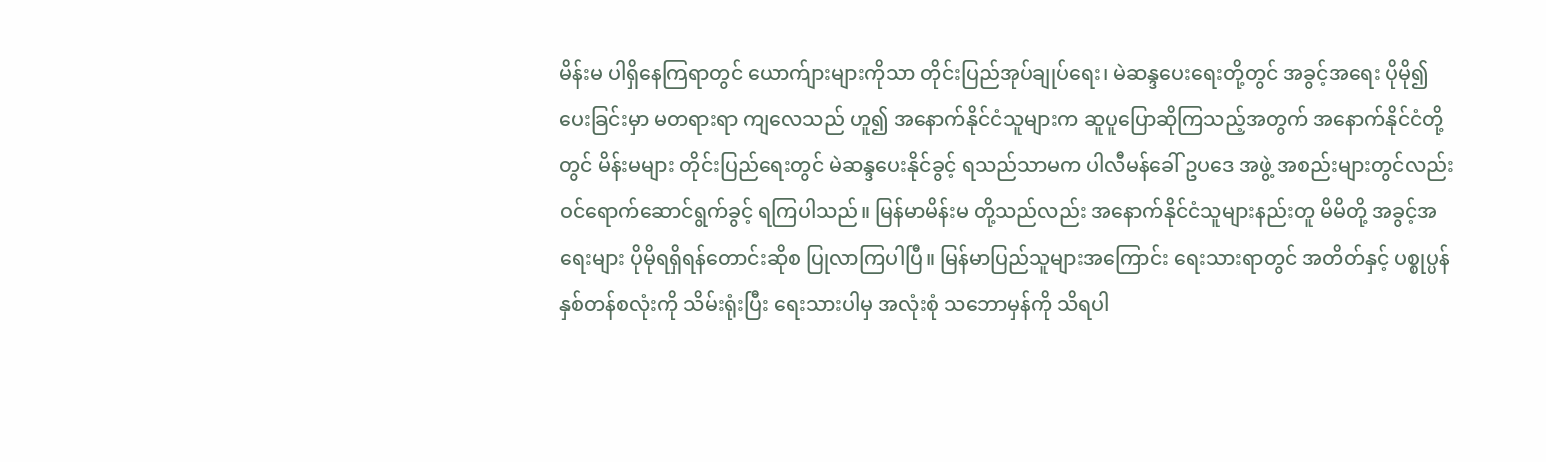မိန်းမ ပါရှိနေကြရာတွင် ယောက်ျားများကိုသာ တိုင်းပြည်အုပ်ချုပ်ရေး၊ မဲဆန္ဒပေးရေးတို့တွင် အခွင့်အရေး ပိုမို၍ ပေးခြင်းမှာ မတရားရာ ကျလေသည် ဟူ၍ အနောက်နိုင်ငံသူများက ဆူပူပြောဆိုကြသည့်အတွက် အနောက်နိုင်ငံတို့တွင် မိန်းမများ တိုင်းပြည်ရေးတွင် မဲဆန္ဒပေးနိုင်ခွင့် ရသည်သာမက ပါလီမန်ခေါ် ဥပဒေ အဖွဲ့ အစည်းများတွင်လည်း ဝင်ရောက်ဆောင်ရွက်ခွင့် ရကြပါသည်။ မြန်မာမိန်းမ တို့သည်လည်း အနောက်နိုင်ငံသူများနည်းတူ မိမိတို့ အခွင့်အရေးများ ပိုမိုရရှိရန်တောင်းဆိုစ ပြုလာကြပါပြီ။ မြန်မာပြည်သူများအကြောင်း ရေးသားရာတွင် အတိတ်နှင့် ပစ္စုပ္ပန် နှစ်တန်စလုံးကို သိမ်းရုံးပြီး ရေးသားပါမှ အလုံးစုံ သဘောမှန်ကို သိရပါ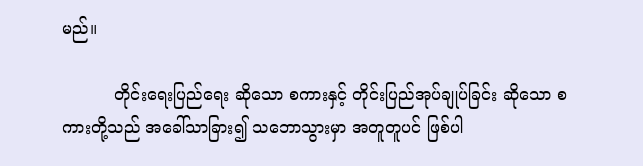မည်။

          တိုင်းရေးပြည်ရေး ဆိုသော စကားနှင့် တိုင်းပြည်အုပ်ချုပ်ခြင်း ဆိုသော စကားတို့သည် အခေါ်သာခြား၍ သဘောသွားမှာ အတူတူပင် ဖြစ်ပါ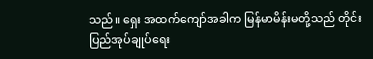သည်။ ရှေး အထက်ကျော်အခါက မြန်မာမိန်းမတို့သည် တိုင်းပြည်အုပ်ချုပ်ရေး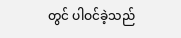တွင် ပါဝင်ခဲ့သည်